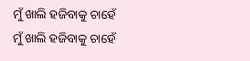ମୁଁ ଖାଲି ହଜିବାକୁ ଚାହେଁ
ମୁଁ ଖାଲି ହଜିବାକୁ ଚାହେଁ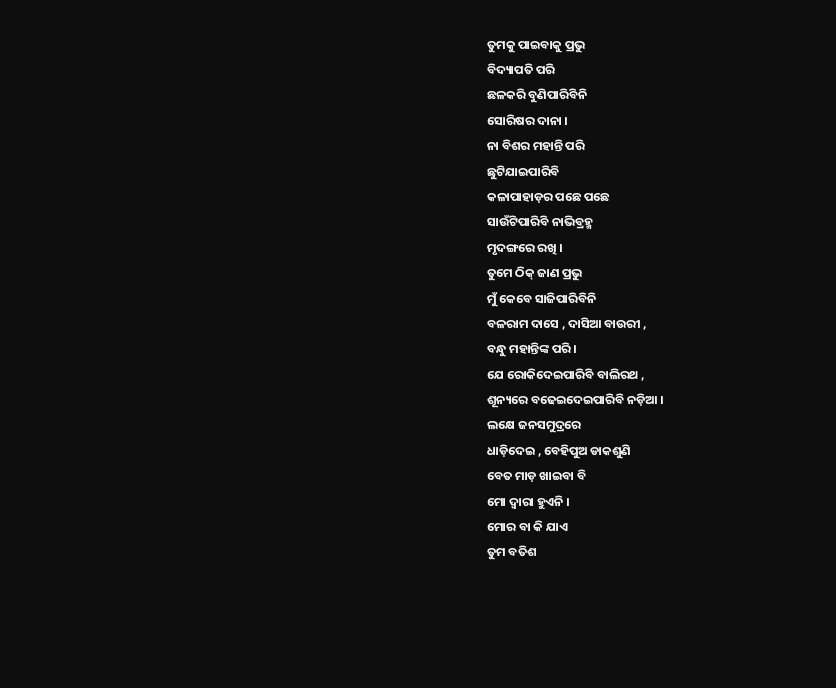ତୁମକୁ ପାଇବାକୁ ପ୍ରଭୁ
ବିଦ୍ୟାପତି ପରି
ଛଳକରି ବୁଣିପାରିବିନି
ସୋରିଷର ଦାନା ।
ନା ବିଶର ମହାନ୍ତି ପରି
ଛୁଟିଯାଇପାରିବି
କଳାପାହାଡ଼ର ପଛେ ପଛେ
ସାଉଁଟିପାରିବି ନାଭିବ୍ରହ୍ମ
ମୃଦଙ୍ଗରେ ରଖି ।
ତୁମେ ଠିକ୍ ଜାଣ ପ୍ରଭୁ
ମୁଁ କେବେ ସାଜିପାରିବିନି
ବଳରାମ ଦାସେ , ଦାସିଆ ବାଉରୀ ,
ବନ୍ଧୁ ମହାନ୍ତିଙ୍କ ପରି ।
ଯେ ରୋକିଦେଇପାରିବି ବାଲିରଥ ,
ଶୂନ୍ୟରେ ବଢେଇଦେଇପାରିବି ନଡ଼ିଆ ।
ଲକ୍ଷେ ଜନସମୁଦ୍ରରେ
ଧାଡ଼ିଦେଇ , ବେହିପୁଅ ଡାକଶୁଣି
ବେତ ମାଡ଼ ଖାଇବା ବି
ମୋ ଦ୍ଵାରା ହୁଏନି ।
ମୋର ବା କି ଯାଏ
ତୁମ ବତିଶ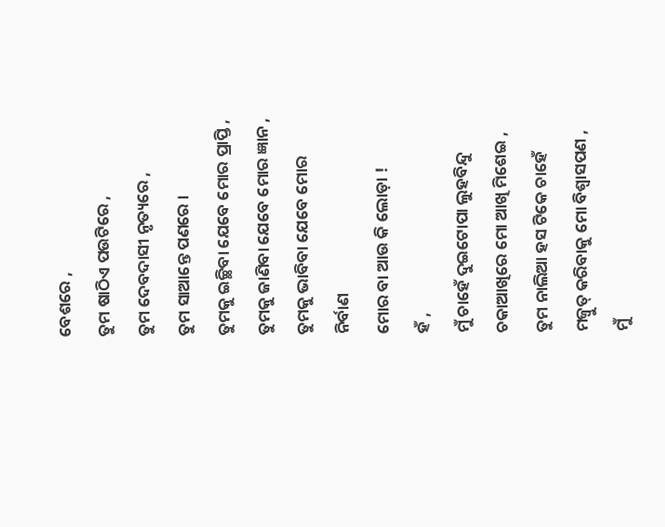ବେଶରେ ,
ତୁମ ଷାଠିଏ ପଉଟିରେ ,
ତୁମ ଦେବଦାସୀ ନୃତ୍ୟରେ ,
ତୁମ ସାଆନ୍ତେ ପଣରେ ।
ତୁମକୁ ଇଚ୍ଛିବା ଯେବେ ମୋର ପ୍ରାପ୍ତି ,
ତୁମକୁ ଜାଣିବା ଯେବେ ମୋର ଜ୍ଞାନ ,
ତୁମକୁ ଭାବିବା ଯେବେ ମୋର ନିର୍ବାଣ
ମୋର ବା ଆଉ କି ଲୋଡ଼ା !
ହଁ ,
ମୁଁ ଚାହେଁ ଦୁଇଟୋପା ଲୁହବିନ୍ଦୁ
ଚକାଆଖିରେ ମୋ ଆଖି ମିଶେଇ ,
ତୁମ ନାଲିଆ ହସ ଟିକେ ଚାହେଁ
ମଜ୍ବୁତ୍ କରିବାକୁ ମୋ ବିଶ୍ବାସପଣ ,
ମୁଁ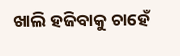ଖାଲି ହଜିବାକୁ ଚାହେଁ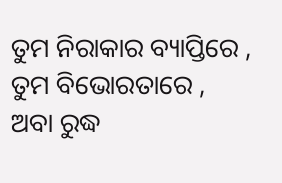ତୁମ ନିରାକାର ବ୍ୟାପ୍ତିରେ ,
ତୁମ ବିଭୋରତାରେ ,
ଅବା ରୁଦ୍ଧ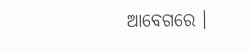ଆବେଗରେ ।